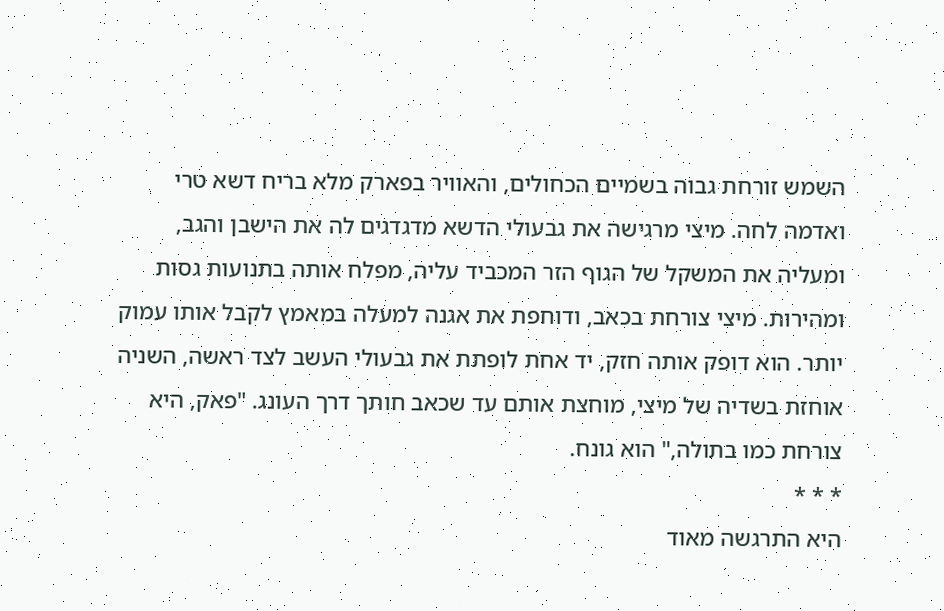השמש זורחת גבוה בשמיים הכחולים, והאוויר בפארק מלא בריח דשא טרי ואדמה לחה. מיצי מרגישה את גבעולי הדשא מדגדגים לה את הישבן והגב, ומעליה את המשקל של הגוף הזר המכביד עליה, מפלח אותה בתנועות גסות ומהירות. מיצי צורחת בכאב, ודוחפת את אגנה למעלה במאמץ לקבל אותו עמוק יותר. הוא דופק אותה חזק, יד אחת לופתת את גבעולי העשב לצד ראשה, השניה אוחזת בשדיה של מיצי, מוחצת אותם עד שכאב חותך דרך העונג. "פאק, היא צורחת כמו בתולה," הוא גונח.
* * *
היא התרגשה מאוד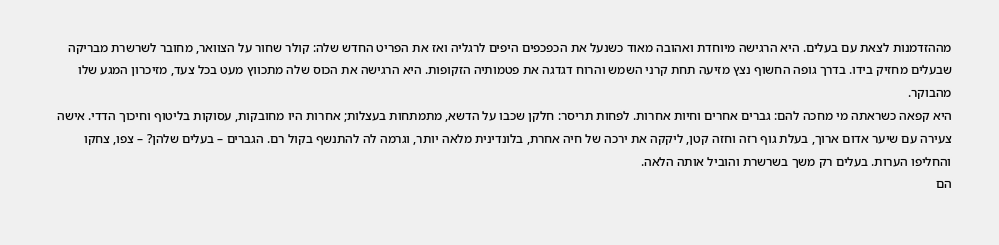מההזדמנות לצאת עם בעלים. היא הרגישה מיוחדת ואהובה מאוד כשנעל את הכפכפים היפים לרגליה ואז את הפריט החדש שלה: קולר שחור על הצוואר, מחובר לשרשרת מבריקה שבעלים מחזיק בידו. בדרך גופה החשוף נצץ מזיעה תחת קרני השמש והרוח דגדגה את פטמותיה הזקופות. היא הרגישה את הכוס שלה מתכווץ מעט בכל צעד, מזיכרון המגע שלו מהבוקר.
היא קפאה כשראתה מי מחכה להם: גברים אחרים וחיות אחרות. לפחות תריסר: חלקן שכבו על הדשא, מתמתחות בעצלות; אחרות היו מחובקות, עסוקות בליטוף וחיכוך הדדי. אישה צעירה עם שיער אדום ארוך, בעלת גוף רזה וחזה קטן, ליקקה את ירכה של חיה אחרת, בלונדינית מלאה יותר, וגרמה לה להתנשף בקול רם. הגברים – בעלים שלהן? – צפו, צחקו והחליפו הערות. בעלים רק משך בשרשרת והוביל אותה הלאה.
הם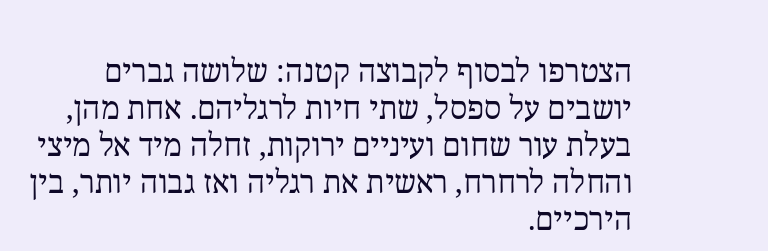הצטרפו לבסוף לקבוצה קטנה: שלושה גברים יושבים על ספסל, שתי חיות לרגליהם. אחת מהן, בעלת עור שחום ועיניים ירוקות, זחלה מיד אל מיצי והחלה לרחרח, ראשית את רגליה ואז גבוה יותר, בין הירכיים.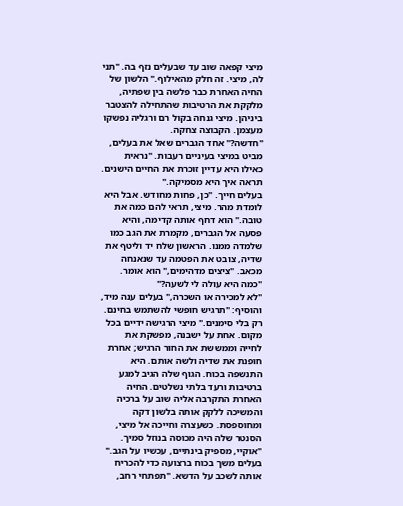מיצי קפאה שוב עד שבעלים נזף בה. "תני לה, מיצי. זה חלק מהאילוף." הלשון של החיה האחרת כבר פלשה בין שפתיה, מלקקת את הרטיבות שהתחילה להצטבר ביניהן. מיצי גנחה בקול רם ורגליה נפשקו מעצמן. הקבוצה צחקה.
"חדשה?" אחד הגברים שאל את בעלים, מביט במיצי בעיניים רעבות. "נראית כאילו היא עדיין זוכרת את החיים הישנים. תראה איך היא מסמיקה."
בעלים חייך. "כן, פחות מחודש. אבל היא לומדת מהר. מיצי, תראי להם כמה את טובה." הוא דחף אותה קדימה, והיא פסעה אל הגברים, מקמרת את הגב כמו שלמדה ממנו. הראשון שלח יד וליטף את שדיה, צובט את הפטמה עד שנאנחה מכאב. "ציצים מדהימים," הוא אומר. "כמה היא עולה לי לשעה?"
"לא למכירה או השכרה," בעלים ענה מיד, והוסיף: "תרגיש חופשי להשתמש בחינם. רק בלי סימנים." מיצי הרגישה ידיים בכל מקום. אחת על ישבנה, מפשקת את לחייה וממששת את החור הרגיש; אחרת חופנת את שדיה ולשה אותם. היא התנשפה בכוח. הגוף שלה הגיב למגע ברטיבות ורעד בלתי נשלטים. החיה האחרת התקרבה אליה שוב על ברכיה והמשיכה ללקק אותה בלשון דקה ומחוספסת. כשעצרה וחייכה אל מיצי, הסנטר שלה היה מכוסה בנוזל סמיך.
"אוקיי, מספיק בינתיים, עכשיו על הגב." בעלים משך בכוח ברצועה כדי להכריח אותה לשכב על הדשא. "תפתחי רחב,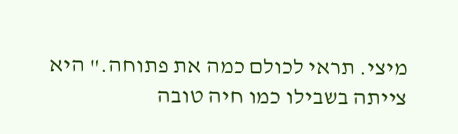מיצי. תראי לכולם כמה את פתוחה." היא צייתה בשבילו כמו חיה טובה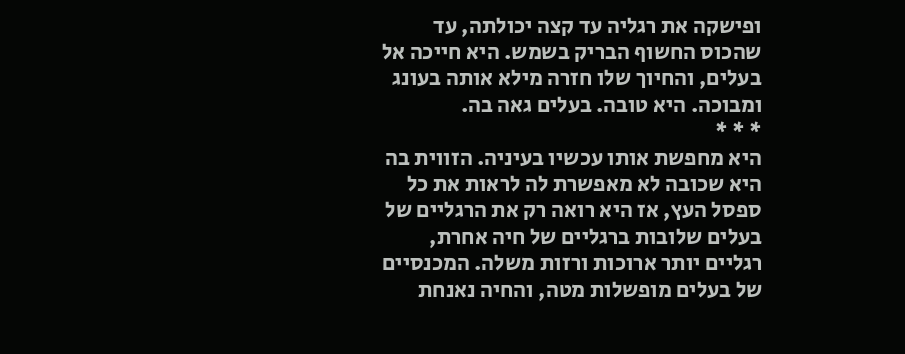ופישקה את רגליה עד קצה יכולתה, עד שהכוס החשוף הבריק בשמש. היא חייכה אל בעלים, והחיוך שלו חזרה מילא אותה בעונג ומבוכה. היא טובה. בעלים גאה בה.
* * *
היא מחפשת אותו עכשיו בעיניה. הזווית בה היא שכובה לא מאפשרת לה לראות את כל ספסל העץ, אז היא רואה רק את הרגליים של בעלים שלובות ברגליים של חיה אחרת, רגליים יותר ארוכות ורזות משלה. המכנסיים של בעלים מופשלות מטה, והחיה נאנחת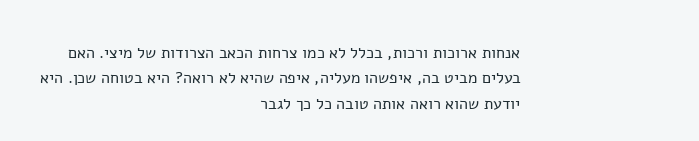אנחות ארוכות ורכות, בכלל לא כמו צרחות הכאב הצרודות של מיצי. האם בעלים מביט בה, איפשהו מעליה, איפה שהיא לא רואה? היא בטוחה שכן. היא יודעת שהוא רואה אותה טובה כל כך לגבר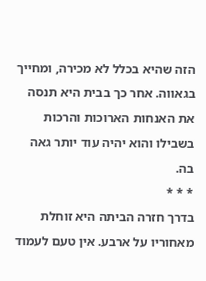הזה שהיא בכלל לא מכירה, ומחייך בגאווה. אחר כך בבית היא תנסה את האנחות הארוכות והרכות בשבילו והוא יהיה עוד יותר גאה בה.
* * *
בדרך חזרה הביתה היא זוחלת מאחוריו על ארבע. אין טעם לעמוד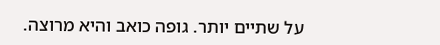על שתיים יותר. גופה כואב והיא מרוצה.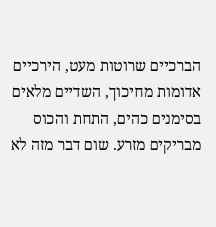הברכיים שרוטות מעט, הירכיים אדומות מחיכוך, השדיים מלאים בסימנים כהים, התחת והכוס מבריקים מזרע. שום דבר מזה לא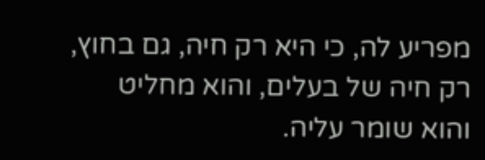מפריע לה, כי היא רק חיה, גם בחוץ, רק חיה של בעלים, והוא מחליט והוא שומר עליה.